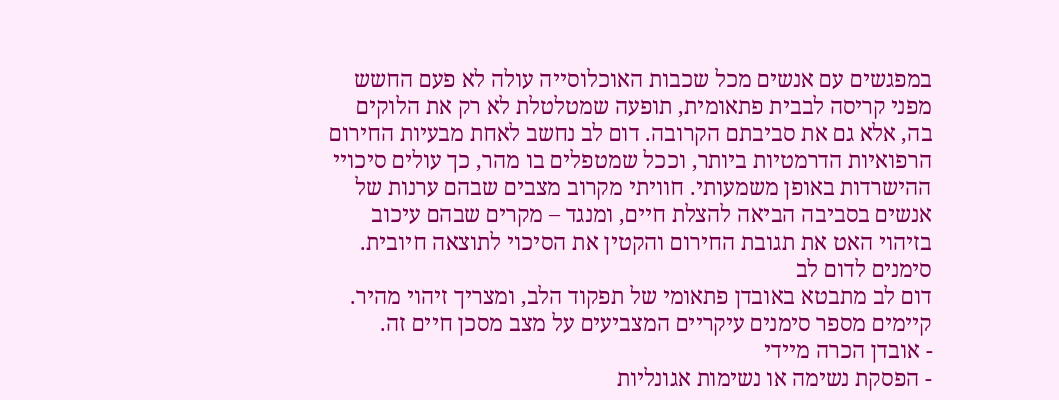במפגשים עם אנשים מכל שכבות האוכלוסייה עולה לא פעם החשש מפני קריסה לבבית פתאומית, תופעה שמטלטלת לא רק את הלוקים בה, אלא גם את סביבתם הקרובה. דום לב נחשב לאחת מבעיות החירום הרפואיות הדרמטיות ביותר, וככל שמטפלים בו מהר, כך עולים סיכויי ההישרדות באופן משמעותי. חוויתי מקרוב מצבים שבהם ערנות של אנשים בסביבה הביאה להצלת חיים, ומנגד – מקרים שבהם עיכוב בזיהוי האט את תגובת החירום והקטין את הסיכוי לתוצאה חיובית.
סימנים לדום לב
דום לב מתבטא באובדן פתאומי של תפקוד הלב, ומצריך זיהוי מהיר. קיימים מספר סימנים עיקריים המצביעים על מצב מסכן חיים זה.
- אובדן הכרה מיידי
- הפסקת נשימה או נשימות אגונליות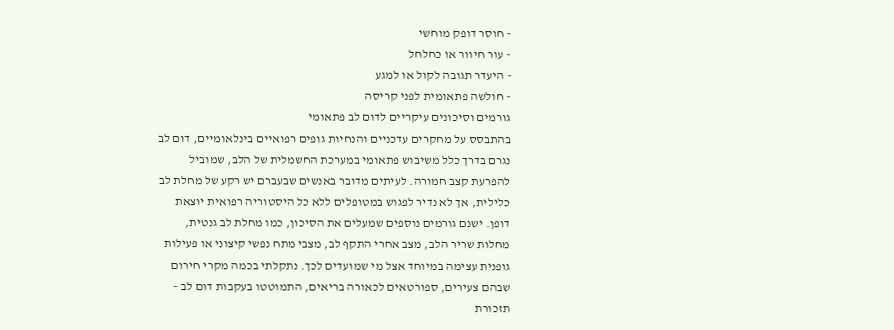- חוסר דופק מוחשי
- עור חיוור או כחלחל
- היעדר תגובה לקול או למגע
- חולשה פתאומית לפני קריסה
גורמים וסיכונים עיקריים לדום לב פתאומי
בהתבסס על מחקרים עדכניים והנחיות גופים רפואיים בינלאומיים, דום לב נגרם בדרך כלל משיבוש פתאומי במערכת החשמלית של הלב, שמוביל להפרעת קצב חמורה. לעיתים מדובר באנשים שבעברם יש רקע של מחלת לב כלילית, אך לא נדיר לפגוש במטופלים ללא כל היסטוריה רפואית יוצאת דופן. ישנם גורמים נוספים שמעלים את הסיכון, כמו מחלת לב גנטית, מחלות שריר הלב, מצב אחרי התקף לב, מצבי מתח נפשי קיצוני או פעילות גופנית עצימה במיוחד אצל מי שמועדים לכך. נתקלתי בכמה מקרי חירום שבהם צעירים, ספורטאים לכאורה בריאים, התמוטטו בעקבות דום לב – תזכורת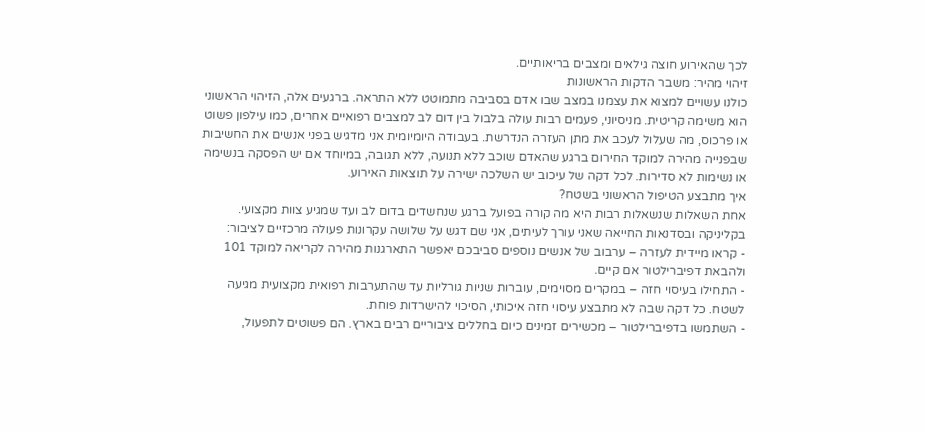לכך שהאירוע חוצה גילאים ומצבים בריאותיים.
זיהוי מהיר: משבר הדקות הראשונות
כולנו עשויים למצוא את עצמנו במצב שבו אדם בסביבה מתמוטט ללא התראה. ברגעים אלה, הזיהוי הראשוני הוא משימה קריטית. מניסיוני, פעמים רבות עולה בלבול בין דום לב למצבים רפואיים אחרים, כמו עילפון פשוט או פרכוס, מה שעלול לעכב את מתן העזרה הנדרשת. בעבודה היומיומית אני מדגיש בפני אנשים את החשיבות שבפנייה מהירה למוקד החירום ברגע שהאדם שוכב ללא תנועה, ללא תגובה, במיוחד אם יש הפסקה בנשימה או נשימות לא סדירות. לכל דקה של עיכוב יש השלכה ישירה על תוצאות האירוע.
איך מתבצע הטיפול הראשוני בשטח?
אחת השאלות שנשאלות רבות היא מה קורה בפועל ברגע שנחשדים בדום לב ועד שמגיע צוות מקצועי. בקליניקה ובסדנאות החייאה שאני עורך לעיתים, אני שם דגש על שלושה עקרונות פעולה מרכזיים לציבור:
- קראו מיידית לעזרה – ערבוב של אנשים נוספים סביבכם יאפשר התארגנות מהירה לקריאה למוקד 101 ולהבאת דפיברילטור אם קיים.
- התחילו בעיסוי חזה – במקרים מסוימים, עוברות שניות גורליות עד שהתערבות רפואית מקצועית מגיעה לשטח. כל דקה שבה לא מתבצע עיסוי חזה איכותי, הסיכוי להישרדות פוחת.
- השתמשו בדפיברילטור – מכשירים זמינים כיום בחללים ציבוריים רבים בארץ. הם פשוטים לתפעול,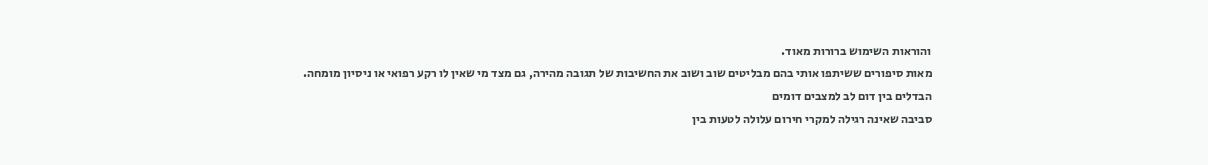והוראות השימוש ברורות מאוד.
מאות סיפורים ששיתפו אותי בהם מבליטים שוב ושוב את החשיבות של תגובה מהירה, גם מצד מי שאין לו רקע רפואי או ניסיון מומחה.
הבדלים בין דום לב למצבים דומים
סביבה שאינה רגילה למקרי חירום עלולה לטעות בין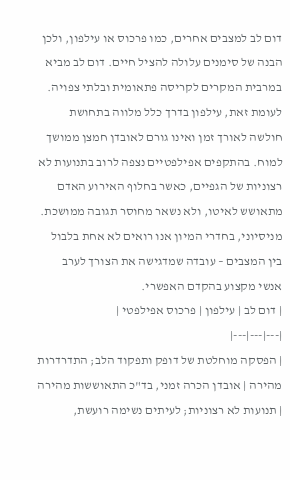דום לב למצבים אחרים, כמו פרכוס או עילפון, ולכן הבנה של סימנים עלולה להציל חיים. דום לב מביא במרבית המקרים לקריסה פתאומית ובלתי צפויה. לעומת זאת, עילפון בדרך כלל מלווה בתחושת חולשה לאורך זמן ואינו גורם לאובדן חמצן ממושך למוח. בהתקפים אפילפטיים נצפה לרוב בתנועות לא רצוניות של הגפיים, כאשר בחלוף האירוע האדם מתאושש לאיטו, ולא נשאר מחוסר תגובה ממושכת. מניסיוני, בחדרי המיון אנו רואים לא אחת בלבול בין המצבים – עובדה שמדגישה את הצורך לערב אנשי מקצוע בהקדם האפשרי.
| דום לב | עילפון | פרכוס אפילפטי |
|---|---|---|
| הפסקה מוחלטת של דופק ותפקוד הלב; התדרדרות מהירה | אובדן הכרה זמני, בד"כ התאוששות מהירה | תנועות לא רצוניות; לעיתים נשימה רועשת,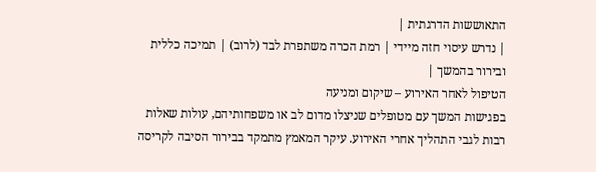התאוששות הדרגתית |
| נדרש עיסוי חזה מיידי | רמת הכרה משתפרת לבד (לרוב) | תמיכה כללית ובירור בהמשך |
הטיפול לאחר האירוע – שיקום ומניעה
בפגישות המשך עם מטופלים שניצלו מדום לב או משפחותיהם, עולות שאלות רבות לגבי התהליך אחרי האירוע. עיקר המאמץ מתמקד בבירור הסיבה לקריסה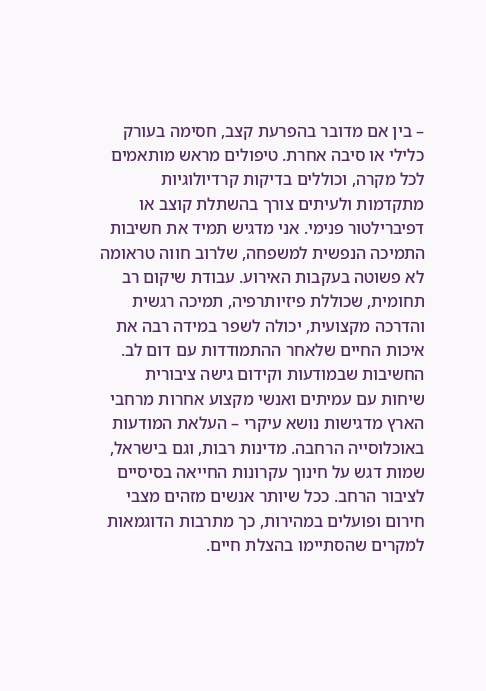– בין אם מדובר בהפרעת קצב, חסימה בעורק כלילי או סיבה אחרת. טיפולים מראש מותאמים לכל מקרה, וכוללים בדיקות קרדיולוגיות מתקדמות ולעיתים צורך בהשתלת קוצב או דפיברילטור פנימי. אני מדגיש תמיד את חשיבות התמיכה הנפשית למשפחה, שלרוב חווה טראומה לא פשוטה בעקבות האירוע. עבודת שיקום רב תחומית, שכוללת פיזיותרפיה, תמיכה רגשית והדרכה מקצועית, יכולה לשפר במידה רבה את איכות החיים שלאחר ההתמודדות עם דום לב.
החשיבות שבמודעות וקידום גישה ציבורית
שיחות עם עמיתים ואנשי מקצוע אחרות מרחבי הארץ מדגישות נושא עיקרי – העלאת המודעות באוכלוסייה הרחבה. מדינות רבות, וגם בישראל, שמות דגש על חינוך עקרונות החייאה בסיסיים לציבור הרחב. ככל שיותר אנשים מזהים מצבי חירום ופועלים במהירות, כך מתרבות הדוגמאות למקרים שהסתיימו בהצלת חיים.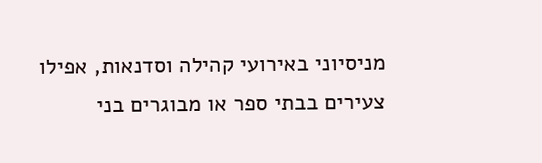מניסיוני באירועי קהילה וסדנאות, אפילו צעירים בבתי ספר או מבוגרים בני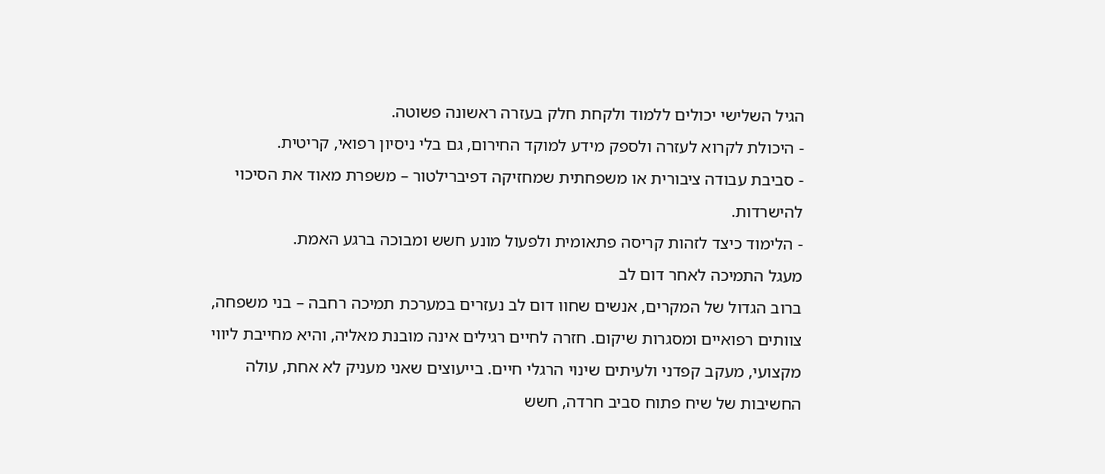הגיל השלישי יכולים ללמוד ולקחת חלק בעזרה ראשונה פשוטה.
- היכולת לקרוא לעזרה ולספק מידע למוקד החירום, גם בלי ניסיון רפואי, קריטית.
- סביבת עבודה ציבורית או משפחתית שמחזיקה דפיברילטור – משפרת מאוד את הסיכוי להישרדות.
- הלימוד כיצד לזהות קריסה פתאומית ולפעול מונע חשש ומבוכה ברגע האמת.
מעגל התמיכה לאחר דום לב
ברוב הגדול של המקרים, אנשים שחוו דום לב נעזרים במערכת תמיכה רחבה – בני משפחה, צוותים רפואיים ומסגרות שיקום. חזרה לחיים רגילים אינה מובנת מאליה, והיא מחייבת ליווי מקצועי, מעקב קפדני ולעיתים שינוי הרגלי חיים. בייעוצים שאני מעניק לא אחת, עולה החשיבות של שיח פתוח סביב חרדה, חשש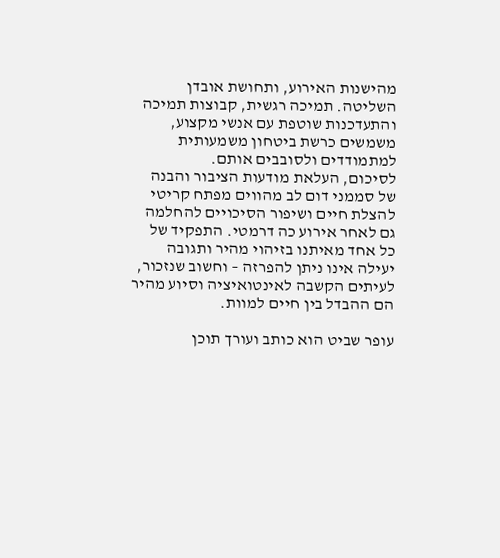מהישנות האירוע, ותחושת אובדן השליטה. תמיכה רגשית, קבוצות תמיכה והתעדכנות שוטפת עם אנשי מקצוע, משמשים כרשת ביטחון משמעותית למתמודדים ולסובבים אותם.
לסיכום, העלאת מודעות הציבור והבנה של סממני דום לב מהווים מפתח קריטי להצלת חיים ושיפור הסיכויים להחלמה גם לאחר אירוע כה דרמטי. התפקיד של כל אחד מאיתנו בזיהוי מהיר ותגובה יעילה אינו ניתן להפרזה – וחשוב שנזכור, לעיתים הקשבה לאינטואיציה וסיוע מהיר הם ההבדל בין חיים למוות.

עופר שביט הוא כותב ועורך תוכן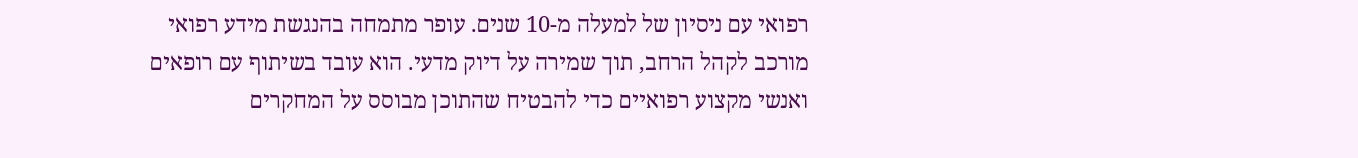רפואי עם ניסיון של למעלה מ-10 שנים. עופר מתמחה בהנגשת מידע רפואי מורכב לקהל הרחב, תוך שמירה על דיוק מדעי. הוא עובד בשיתוף עם רופאים ואנשי מקצוע רפואיים כדי להבטיח שהתוכן מבוסס על המחקרים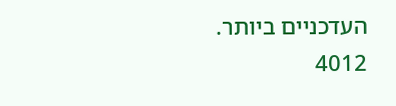העדכניים ביותר.
4012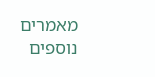מאמרים נוספים